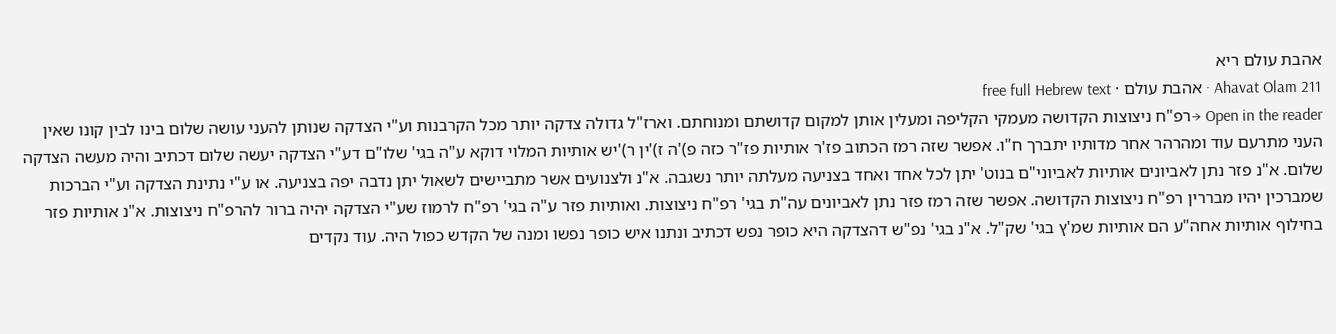אהבת עולם ריא
Ahavat Olam 211 · אהבת עולם · free full Hebrew text
Open in the reader →רפ"ח ניצוצות הקדושה מעמקי הקליפה ומעלין אותן למקום קדושתם ומנוחתם. וארז"ל גדולה צדקה יותר מכל הקרבנות וע"י הצדקה שנותן להעני עושה שלום בינו לבין קונו שאין העני מתרעם עוד ומהרהר אחר מדותיו יתברך ח"ו. אפשר שזה רמז הכתוב פז'ר אותיות פז"ר כזה פ)'ה ז)'ין ר)'יש אותיות המלוי דוקא ע"ה בגי' שלו"ם דע"י הצדקה יעשה שלום דכתיב והיה מעשה הצדקה שלום. א"נ פזר נתן לאביונים אותיות לאביוני"ם בנוט' יתן לכל אחד ואחד בצניעה מעלתה יותר נשגבה. א"נ ולצנועים אשר מתביישים לשאול יתן נדבה יפה בצניעה. או ע"י נתינת הצדקה וע"י הברכות שמברכין יהיו מבררין רפ"ח ניצוצות הקדושה. אפשר שזה רמז פזר נתן לאביונים עה"ת בגי' רפ"ח ניצוצות. ואותיות פזר ע"ה בגי' רפ"ח לרמוז שע"י הצדקה יהיה ברור להרפ"ח ניצוצות. א"נ אותיות פזר בחילוף אותיות אחה"ע הם אותיות שמ'ץ בגי' שק"ל. א"נ בגי' נפ"ש דהצדקה היא כופר נפש דכתיב ונתנו איש כופר נפשו ומנה של הקדש כפול היה. עוד נקדים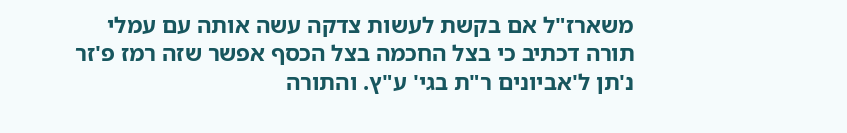משארז"ל אם בקשת לעשות צדקה עשה אותה עם עמלי תורה דכתיב כי בצל החכמה בצל הכסף אפשר שזה רמז פ'זר נ'תן ל'אביונים ר"ת בגי' ע"ץ. והתורה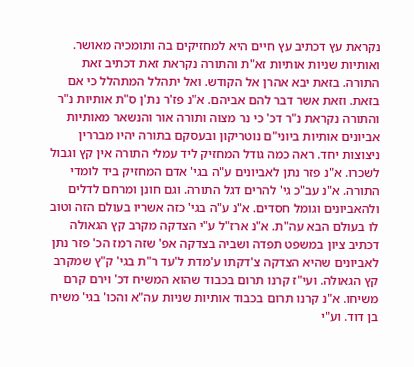נקראת עץ דכתיב עץ חיים היא למחזיקים בה ותומכיה מאושר. ואותיות שניות אותיות זא"ת והתורה נקראת זאת דכתיב זאת התורה. בזאת יבא אהרן אל הקודש. ואל יתהלל המתהלל כי אם בזאת. וזאת אשר דבר להם אביהם. א"נ פז'ר נת'ן ס"ת אותיות נ"ר והתורה נקראת נ"ר דכ' כי נר מצוה ותורה אור והנשאר מאותיות אביונים אותיות ביוני"ם נוטריקון ובעסקם בתורה יהיו מבררין ניצוצות יחד. ראה כמה גודל המחזיק ליד עמלי התורה אין קץ וגבול לשכרו. א"נ פזר נתן לאביונים ע"ה בגי' אדם המחזיק ביד לומדי התורה. א"נ עב"כ גי' להרים דגל התורה. וגם חונן ומרחם לדלים ולהאביונים וגומל חסדים. א"נ ע"ה בגי' כזה אשריו בעולם הזה וטוב לו בעולם הבא עה"ת. א"נ ארז"ל ע"י הצדקה מקרב קץ הגאולה דכתיב ציון במשפט תפדה ושביה בצדקה אפ' שזה רמז הכ' פזר נתן לאביונים שהיא הצדקה צ'דקתו ע'מדת ל'עד ר"ת בגי' ק"ץ שמקרב קץ הגאולה. ועי"ז קרנו תרום בכבוד שהוא המשיח דכ' וירם קרם משיחו. א"נ קרנו תרום בכבוד אותיות שניות עה"א והכו' בגי' משיח בן דוד. וע"י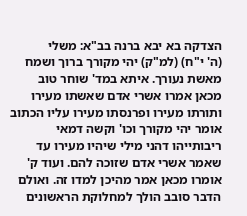הצדקה בא יבא ברנה בב"א: משלי
(ה' י"ח) (למ"ק) יהי מקורך ברוך ושמח מאשת נעורך. איתא במד' שוחר טוב מכאן אמרו אשרי אדם שאשתו מעירו ותורתו מעירו ופרנסתו מעירו עליו הכתוב אומר יהי מקורך וכו' וקשה דמאי ריבותייהו דהני מילי שיהיו מעירו עד שאמר אשרי אדם שזוכה להם. ועוד ק' אומרו מכאן אמר מהיכן למדו זה. ואולם הדבר סובב הולך למחלוקת הראשונים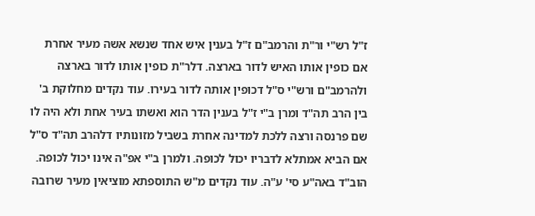ז"ל רש"י ור"ת והרמב"ם ז"ל בענין איש אחד שנשא אשה מעיר אחרת אם כופין אותו האיש לדור בארצה. דלר"ת כופין אותו לדור בארצה ולהרמב"ם ורש"י ס"ל דכופין אותה לדור בעירו. עוד נקדים מחלוקת ב' בין הרב תה"ד ומרן ב"י ז"ל בענין הדר הוא ואשתו בעיר אחת ולא היה לו שם פרנסה ורצה ללכת למדינה אחרת בשביל מזונותיו דלהרב תה"ד ס"ל אם הביא אמתלא לדבריו יכול לכופה. ולמרן ב"י אפ"ה אינו יכול לכופה. הוב"ד באה"ע סי' ע"ה. עוד נקדים מ"ש התוספתא מוציאין מעיר שרובה